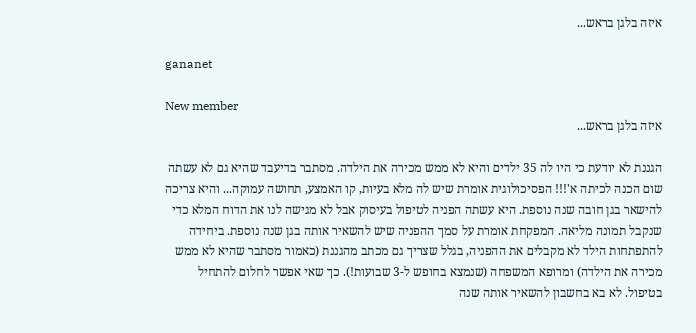איזה בלגן בראש...

gananet

New member
איזה בלגן בראש...

הגננת לא יודעת כי היו לה 35 ילדים והיא לא ממש מכירה את הילדה. מסתבר בדיעבד שהיא גם לא עשתה שום הכנה לכיתה א'!!! הפסיכולוגית אומרת שיש לה מלא בעיות, קו האמצע, תחושה עמוקה... והיא צריכה להישאר בגן חובה שנה נוספת. היא עשתה הפניה לטיפול בעיסוק אבל לא מגישה לנו את הדוח המלא כדי שנקבל תמונה מליאה. המפקחת אומרת על סמך ההפניה שיש להשאיר אותה בגן שנה נוספת. ביחידה להתפתחות הילד לא מקבלים את ההפניה, בגלל שצריך גם מכתב מהגננת (כאמור מסתבר שהיא לא ממש מכירה את הילדה) ומרופא המשפחה (שנמצא בחופש ל-3 שבועות!). כך שאי אפשר לחלום להתחיל בטיפול. לא בא בחשבון להשאיר אותה שנה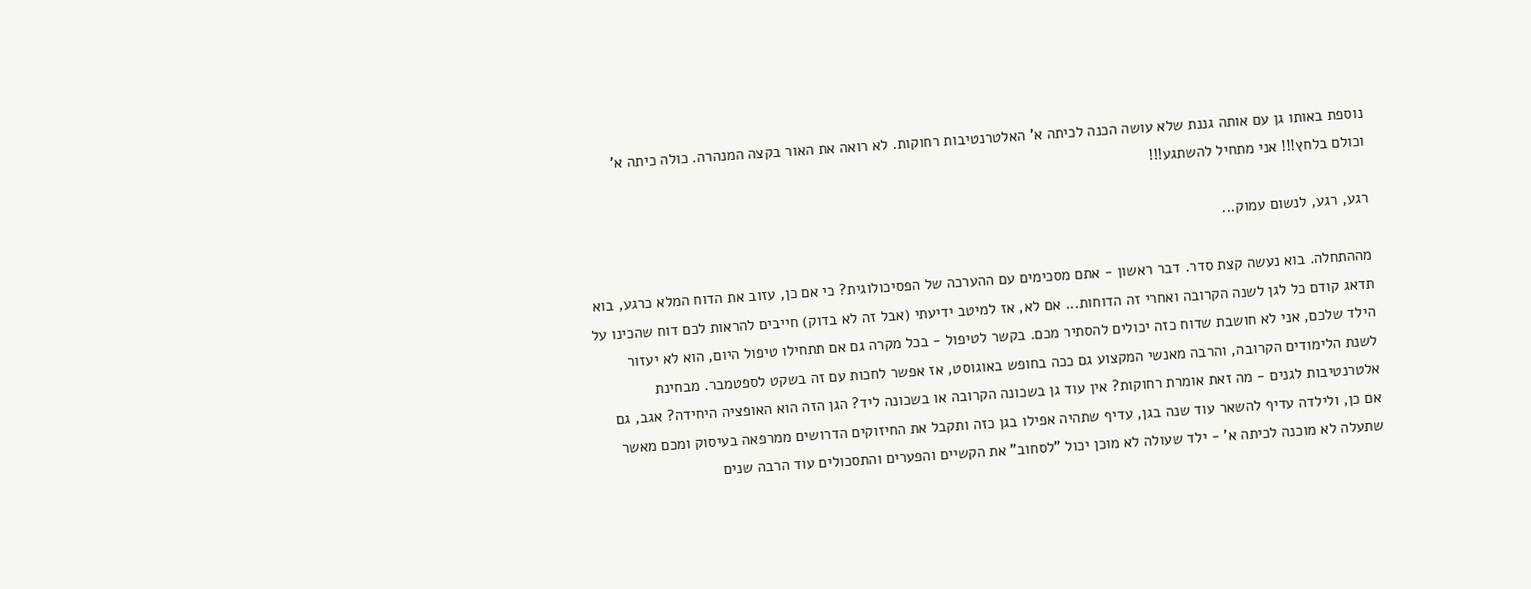נוספת באותו גן עם אותה גננת שלא עושה הכנה לכיתה א' האלטרנטיבות רחוקות. לא רואה את האור בקצה המנהרה. כולה כיתה א' וכולם בלחץ!!! אני מתחיל להשתגע!!!

רגע, רגע, לנשום עמוק...

מההתחלה. בוא נעשה קצת סדר. דבר ראשון - אתם מסכימים עם ההערכה של הפסיכולוגית? כי אם כן, עזוב את הדוח המלא כרגע, בוא תדאג קודם כל לגן לשנה הקרובה ואחרי זה הדוחות... אם לא, אז למיטב ידיעתי (אבל זה לא בדוק) חייבים להראות לכם דוח שהכינו על הילד שלכם, אני לא חושבת שדוח כזה יכולים להסתיר מכם. בקשר לטיפול - בכל מקרה גם אם תתחילו טיפול היום, הוא לא יעזור לשנת הלימודים הקרובה, והרבה מאנשי המקצוע גם ככה בחופש באוגוסט, אז אפשר לחכות עם זה בשקט לספטמבר. מבחינת אלטרנטיבות לגנים - מה זאת אומרת רחוקות? אין עוד גן בשכונה הקרובה או בשכונה ליד? הגן הזה הוא האופציה היחידה? אגב, גם אם כן, ולילדה עדיף להשאר עוד שנה בגן, עדיף שתהיה אפילו בגן כזה ותקבל את החיזוקים הדרושים ממרפאה בעיסוק ומכם מאשר שתעלה לא מוכנה לכיתה א' - ילד שעולה לא מוכן יכול "לסחוב" את הקשיים והפערים והתסכולים עוד הרבה שנים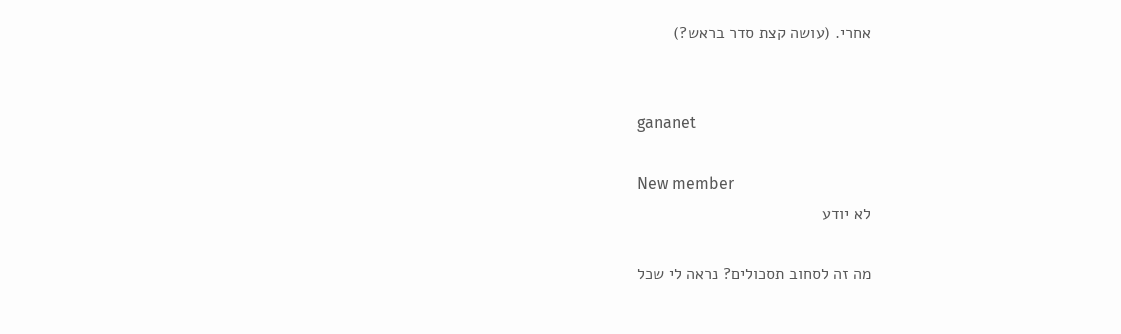אחרי. (עושה קצת סדר בראש?)


gananet

New member
לא יודע

מה זה לסחוב תסכולים? נראה לי שכל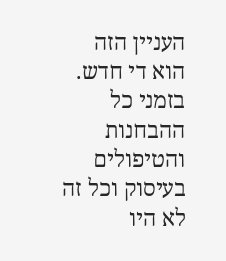העניין הזה הוא די חדש. בזמני כל ההבחנות והטיפולים בעיסוק וכל זה לא היו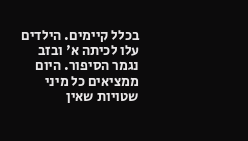בכלל קיימים. הילדים עלו לכיתה א' ובזב נגמר הסיפור. היום ממציאים כל מיני שטויות שאין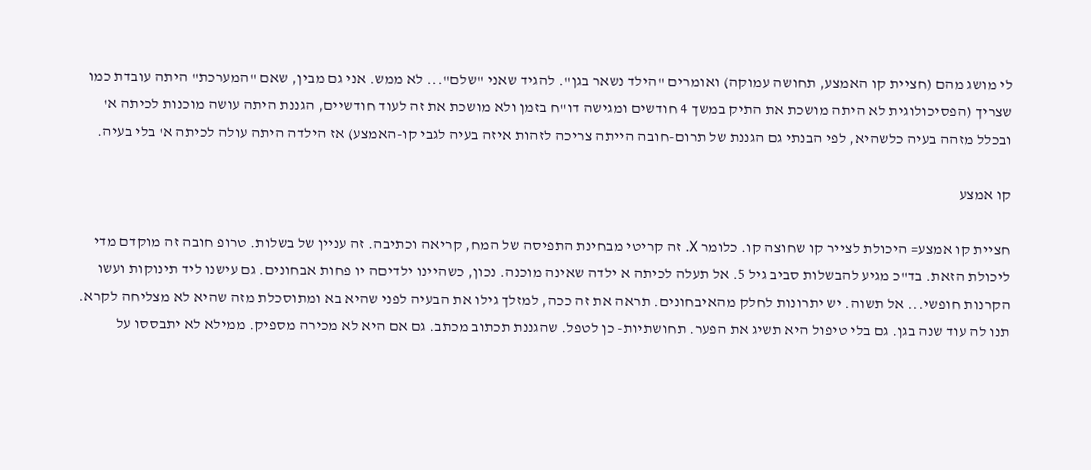לי מושג מהם (חציית קו האמצע, תחושה עמוקה) ואומרים "הילד נשאר בגן". להגיד שאני "שלם"... לא ממש. אני גם מבין, שאם "המערכת" היתה עובדת כמו שצריך (הפסיכולוגית לא היתה מושכת את התיק במשך 4 חודשים ומגישה דו"ח בזמן ולא מושכת את זה לעוד חודשיים, הגננת היתה עושה מוכנות לכיתה א' ובכלל מזהה בעיה כלשהיא, לפי הבנתי גם הגננת של תרום-חובה הייתה צריכה לזהות איזה בעיה לגבי קו-האמצע) אז הילדה היתה עולה לכיתה א' בלי בעיה.

קו אמצע

חציית קו אמצע= היכולת לצייר קו שחוצה קו. כלומר X. זה קריטי מבחינת התפיסה של המח, קריאה וכתיבה. זה עניין של בשלות. טרופ חובה זה מוקדם מדי ליכולת הזאת. בד"כ מגיע להבשלות סביב גיל 5. אל תעלה לכיתה א ילדה שאינה מוכנה. נכון, כשהיינו ילדיםה יו פחות אבחונים. גם עישנו ליד תינוקות ועשו הקרנות חופשי... אל תשוה. יש יתרונות לחלק מהאיבחונים. תראה את זה ככה, למזלך גילו את הבעיה לפני שהיא בא ומתוסכלת מזה שהיא לא מצליחה לקרא. תנו לה עוד שנה בגן. גם בלי טיפול היא תשיג את הפער. תחושתיות- כן לטפל. שהגננת תכתוב מכתב. גם אם היא לא מכירה מספיק. ממילא לא יתבססו על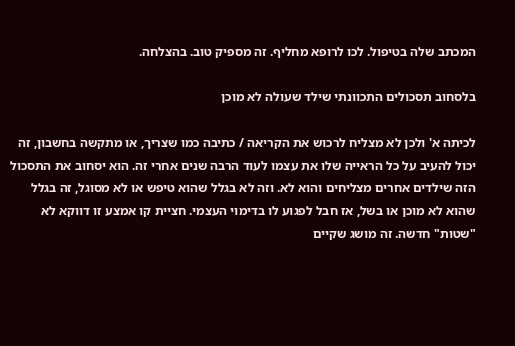המכתב שלה בטיפול. לכו לרופא מחליף. זה מספיק טוב. בהצלחה.

בלסחוב תסכולים התכוונתי שילד שעולה לא מוכן

לכיתה א' ולכן לא מצליח לרכוש את הקריאה / כתיבה כמו שצריך, או מתקשה בחשבון, זה יכול להעיב על כל הראייה שלו את עצמו לעוד הרבה שנים אחרי זה. הוא יסחוב את התסכול הזה שילדים אחרים מצליחים והוא לא. וזה לא בגלל שהוא טיפש או לא מסוגל, זה בגלל שהוא לא מוכן או בשל, אז חבל לפגוע לו בדימוי העצמי. חציית קו אמצע זו דווקא לא "שטות" חדשה. זה מושג שקיים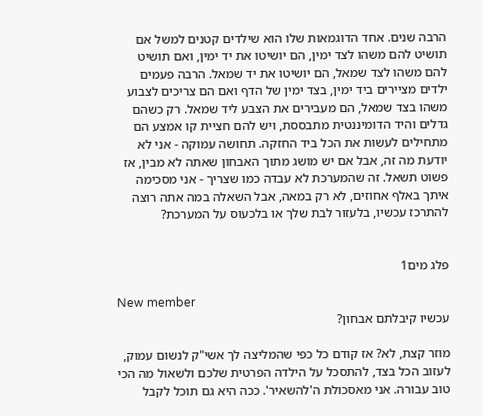הרבה שנים. אחד הדוגמאות שלו הוא שילדים קטנים למשל אם תושיט להם משהו לצד ימין, הם יושיטו את יד ימין, ואם תושיט להם משהו לצד שמאל, הם יושיטו את יד שמאל. הרבה פעמים ילדים מציירים ביד ימין, בצד ימין של הדף ואם הם צריכים לצבוע משהו בצד שמאל, הם מעבירים את הצבע ליד שמאל. רק כשהם גדלים והיד הדומיננטית מתבססת, ויש להם חציית קו אמצע הם מתחילים לעשות את הכל ביד החזקה. תחושה עמוקה - אני לא יודעת מה זה, אבל אם יש מושג מתוך האבחון שאתה לא מבין, אז פשוט תשאל. זה שהמערכת לא עבדה כמו שצריך - אני מסכימה איתך באלף אחוזים, לא רק במאה, אבל השאלה במה אתה רוצה להתרכז עכשיו, בלעזור לבת שלך או בלכעוס על המערכת?


פלג מים1

New member
עכשיו קיבלתם אבחון?

מוזר קצת, לא? אז קודם כל כפי שהמליצה לך אשי"ק לנשום עמוק, לעזוב הכל בצד, להתסכל על הילדה הפרטית שלכם ולשאול מה הכי טוב עבורה. אני מאסכולת ה'להשאיר'. ככה היא גם תוכל לקבל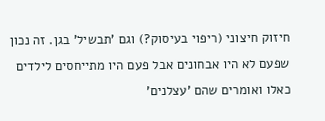חיזוק חיצוני (ריפוי בעיסוק?) וגם 'תבשיל' בגן. זה נכון שפעם לא היו אבחונים אבל פעם היו מתייחסים לילדים כאלו ואומרים שהם 'עצלנים'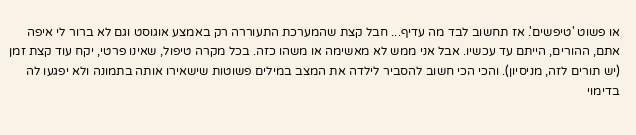או פשוט 'טיפשים'. אז תחשוב לבד מה עדיף... חבל קצת שהמערכת התעוררה רק באמצע אוגוסט וגם לא ברור לי איפה אתם, ההורים, הייתם עד עכשיו. אבל אני ממש לא מאשימה או משהו כזה. בכל מקרה טיפול, שאינו פרטי, יקח עוד קצת זמן (יש תורים לזה, מניסיון). והכי הכי חשוב להסביר לילדה את המצב במילים פשוטות שישאירו אותה בתמונה ולא יפגעו לה בדימוי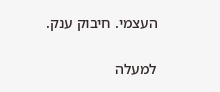העצמי. חיבוק ענק.

למעלה